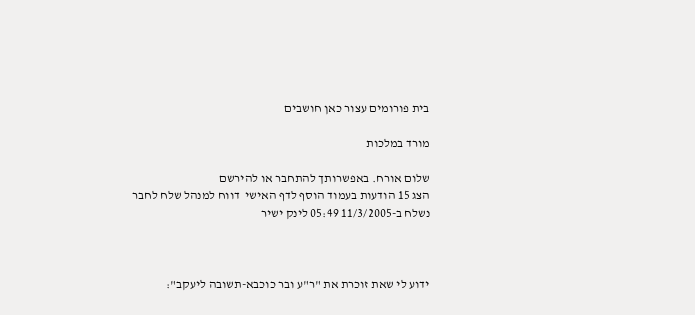בית פורומים עצור כאן חושבים

מורד במלכות

שלום אורח. באפשרותך להתחבר או להירשם
הצג 15 הודעות בעמוד הוסף לדף האישי  דווח למנהל שלח לחבר
נשלח ב-11/3/2005 05:49 לינק ישיר



ידוע לי שאת זוכרת את "ר"ע ובר כוכבא-תשובה ליעקב":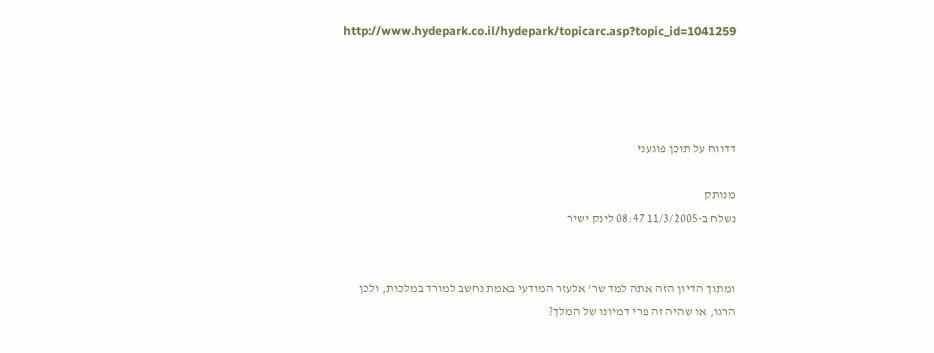http://www.hydepark.co.il/hydepark/topicarc.asp?topic_id=1041259




דדווח על תוכן פוגעני

מנותק
נשלח ב-11/3/2005 08:47 לינק ישיר


ומתוך הדיון הזה אתה למד שר' אלעזר המודעי באמת נחשב למורד במלכות, ולכן הרגו, או שהיה זה פרי דמיונו של המלך?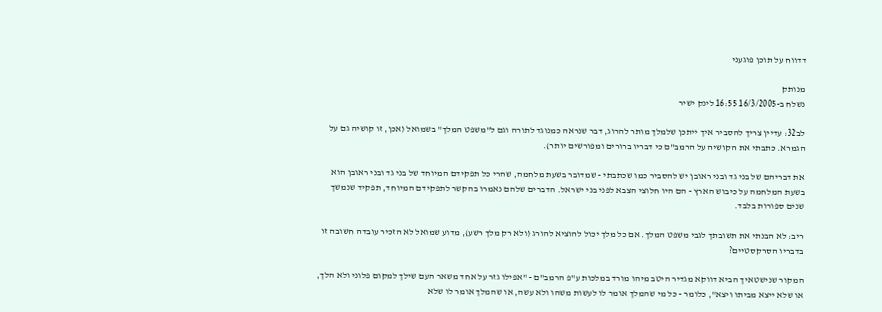דדווח על תוכן פוגעני

מנותק
נשלח ב-16/3/2005 16:55 לינק ישיר

לב32: עדיין צריך להסביר איך ייתכן שלמלך מותר להרוג, דבר שנראה כמנוגד לתורה וגם ל"משפט המלך" בשמואל (אכן, זו קושיה גם על הגמרא. כתבתי את הקושיה על הרמב"ם כי דבריו ברורים ומפורשים יותר).

את דבריהם של בני גד ובני ראובן יש להסביר כמו שכתבתי - שמדובר בשעת מלחמה, שהרי כל תפקידם המיוחד של בני גד ובני ראובן הוא בשעת המלחמה על כיבוש הארץ - הם היו חלוצי הצבא לפני בני ישראל. הדברים שלהם נאמרו בהקשר לתפקידם המיוחד, תפקיד שנמשך שנים ספורות בלבד.

ריב: לא הבנתי את תשובתך לגבי משפט המלך. אם כל מלך יכול להוציא להורג (ולא רק מלך רשע), מדוע שמואל לא הזכיר עובדה חשובה זו בדבריו הסרקסטיים?

המקור שנישטאיך הביא דווקא מגדיר היטב מיהו מורד במלכות ע"פ הרמב"ם - "אפילו גזר על אחד משאר העם שילך למקום פלוני ולא הלך, או שלא ייצא מביתו ויצא", כלומר - כל מי שהמלך אומר לו לעשות משהו ולא עשה, או שהמלך אומר לו שלא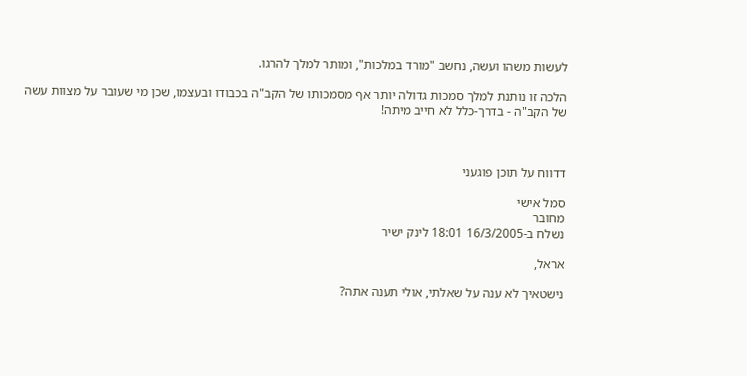לעשות משהו ועשה, נחשב "מורד במלכות", ומותר למלך להרגו.

הלכה זו נותנת למלך סמכות גדולה יותר אף מסמכותו של הקב"ה בכבודו ובעצמו, שכן מי שעובר על מצוות עשה של הקב"ה - בדרך-כלל לא חייב מיתה!



דדווח על תוכן פוגעני

סמל אישי
מחובר
נשלח ב-16/3/2005 18:01 לינק ישיר

אראל,

נישטאיך לא ענה על שאלתי, אולי תענה אתה?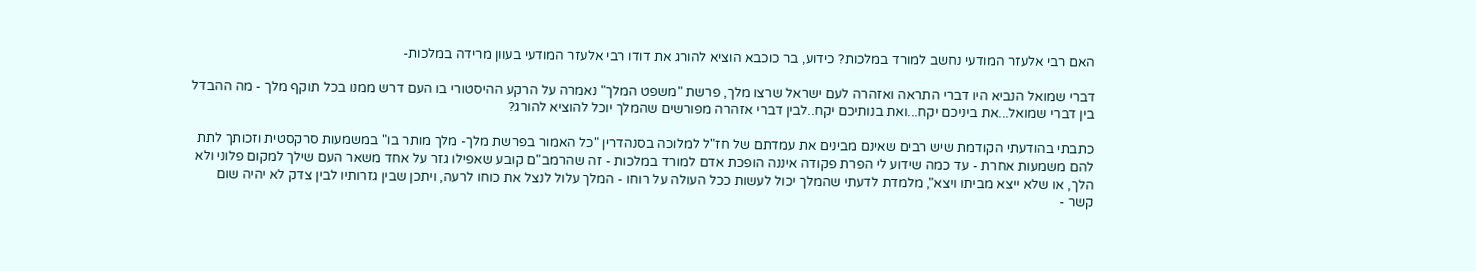האם רבי אלעזר המודעי נחשב למורד במלכות? כידוע, בר כוכבא הוציא להורג את דודו רבי אלעזר המודעי בעוון מרידה במלכות-

דברי שמואל הנביא היו דברי התראה ואזהרה לעם ישראל שרצו מלך, פרשת "משפט המלך" נאמרה על הרקע ההיסטורי בו העם דרש ממנו בכל תוקף מלך - מה ההבדל בין דברי שמואל...את ביניכם יקח...ואת בנותיכם יקח..לבין דברי אזהרה מפורשים שהמלך יוכל להוציא להורג?

כתבתי בהודעתי הקודמת שיש רבים שאינם מבינים את עמדתם של חז"ל למלוכה בסנהדרין "כל האמור בפרשת מלך- מלך מותר בו" במשמעות סרקסטית וזכותך לתת להם משמעות אחרת - עד כמה שידוע לי הפרת פקודה איננה הופכת אדם למורד במלכות - זה שהרמב"ם קובע שאפילו גזר על אחד משאר העם שילך למקום פלוני ולא הלך, או שלא ייצא מביתו ויצא", מלמדת לדעתי שהמלך יכול לעשות ככל העולה על רוחו - המלך עלול לנצל את כוחו לרעה, ויתכן שבין גזרותיו לבין צדק לא יהיה שום קשר -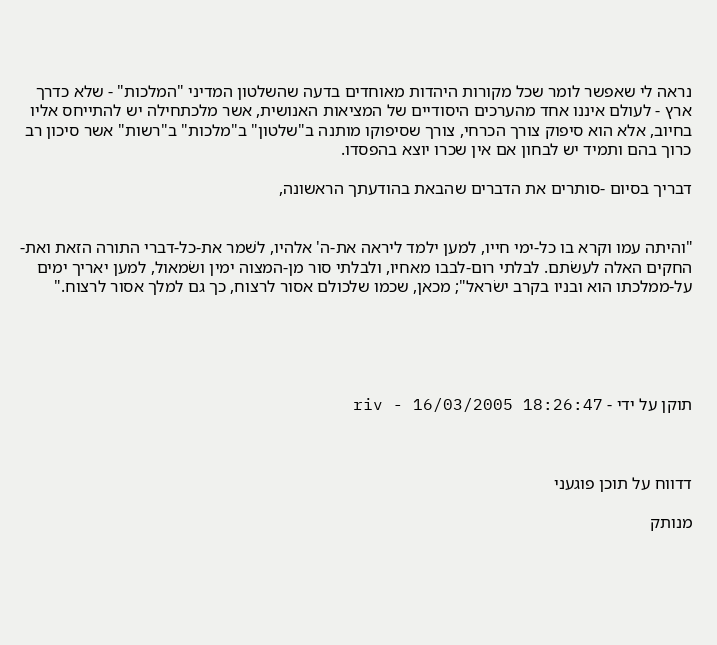נראה לי שאפשר לומר שכל מקורות היהדות מאוחדים בדעה שהשלטון המדיני "המלכות" - שלא כדרך ארץ - לעולם איננו אחד מהערכים היסודיים של המציאות האנושית, אשר מלכתחילה יש להתייחס אליו בחיוב, אלא הוא סיפוק צורך הכרחי, צורך שסיפוקו מותנה ב"שלטון" ב"מלכות" ב"רשות" אשר סיכון רב כרוך בהם ותמיד יש לבחון אם אין שכרו יוצא בהפסדו.

דבריך בסיום -סותרים את הדברים שהבאת בהודעתך הראשונה,


"והיתה עמו וקרא בו כל-ימי חייו, למען ילמד ליראה את-ה' אלהיו, לשׁמר את-כל-דברי התורה הזאת ואת-החקים האלה לעשׂתם. לבלתי רום-לבבו מאחיו, ולבלתי סור מן-המצוה ימין ושׂמאול, למען יאריך ימים על-ממלכתו הוא ובניו בקרב ישׂראל"; מכאן, שכמו שלכולם אסור לרצוח, כך גם למלך אסור לרצוח."





תוקן על ידי - riv - 16/03/2005 18:26:47



דדווח על תוכן פוגעני

מנותק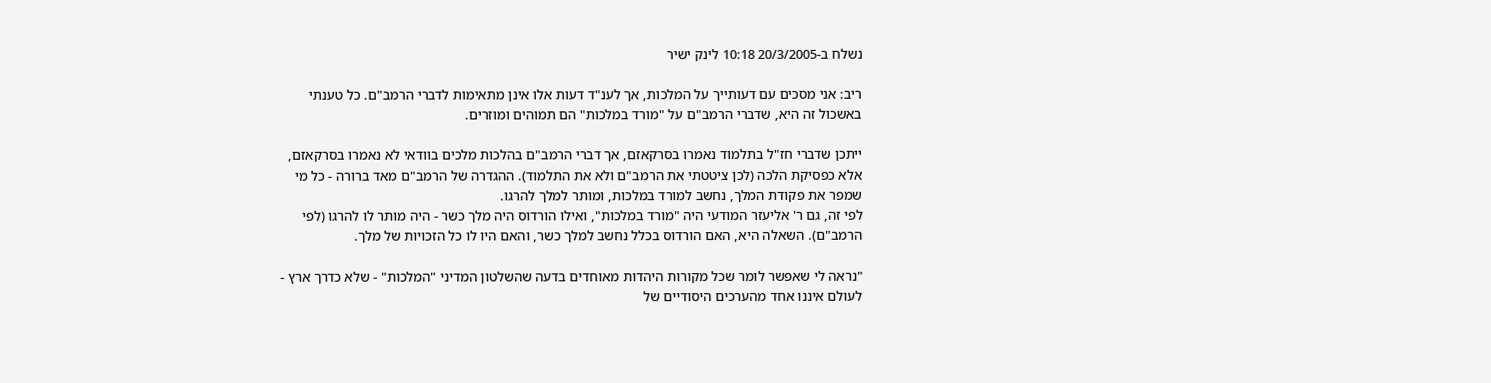נשלח ב-20/3/2005 10:18 לינק ישיר

ריב: אני מסכים עם דעותייך על המלכות, אך לענ"ד דעות אלו אינן מתאימות לדברי הרמב"ם. כל טענתי באשכול זה היא, שדברי הרמב"ם על "מורד במלכות" הם תמוהים ומוזרים.

ייתכן שדברי חז"ל בתלמוד נאמרו בסרקאזם, אך דברי הרמב"ם בהלכות מלכים בוודאי לא נאמרו בסרקאזם, אלא כפסיקת הלכה (לכן ציטטתי את הרמב"ם ולא את התלמוד). ההגדרה של הרמב"ם מאד ברורה - כל מי שמפר את פקודת המלך, נחשב למורד במלכות, ומותר למלך להרגו.
לפי זה, גם ר' אליעזר המודעי היה "מורד במלכות", ואילו הורדוס היה מלך כשר - היה מותר לו להרגו (לפי הרמב"ם). השאלה היא, האם הורדוס בכלל נחשב למלך כשר, והאם היו לו כל הזכויות של מלך.

"נראה לי שאפשר לומר שכל מקורות היהדות מאוחדים בדעה שהשלטון המדיני "המלכות" - שלא כדרך ארץ - לעולם איננו אחד מהערכים היסודיים של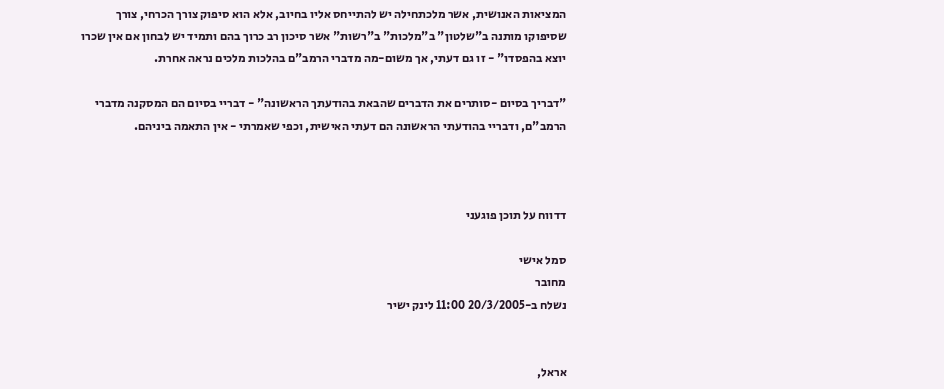המציאות האנושית, אשר מלכתחילה יש להתייחס אליו בחיוב, אלא הוא סיפוק צורך הכרחי, צורך שסיפוקו מותנה ב"שלטון" ב"מלכות" ב"רשות" אשר סיכון רב כרוך בהם ותמיד יש לבחון אם אין שכרו יוצא בהפסדו" - זו גם דעתי, אך משום-מה מדברי הרמב"ם בהלכות מלכים נראה אחרת.

"דבריך בסיום -סותרים את הדברים שהבאת בהודעתך הראשונה" - דבריי בסיום הם המסקנה מדברי הרמב"ם, ודבריי בהודעתי הראשונה הם דעתי האישית, וכפי שאמרתי - אין התאמה ביניהם.



דדווח על תוכן פוגעני

סמל אישי
מחובר
נשלח ב-20/3/2005 11:00 לינק ישיר


אראל,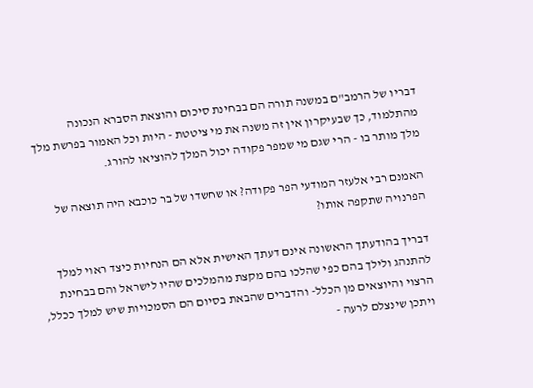דבריו של הרמב"ם במשנה תורה הם בבחינת סיכום והוצאת הסברא הנכונה מהתלמוד, כך שבעיקרון אין זה משנה את מי ציטטת - היות וכל האמור בפרשת מלך מלך מותר בו - הרי שגם מי שמפר פקודה יכול המלך להוציאו להורג.

האמנם רבי אלעזר המודעי הפר פקודה? או שחשדו של בר כוכבא היה תוצאה של הפרנויה שתקפה אותו?

דבריך בהודעתך הראשונה אינם דעתך האישית אלא הם הנחיות כיצד ראוי למלך להתנהג ולילך בהם כפי שהלכו בהם מקצת מהמלכים שהיו לישראל והם בבחינת הרצוי והיוצאים מן הכלל- והדברים שהבאת בסיום הם הסמכויות שיש למלך ככלל, ויתכן שינצלם לרעה -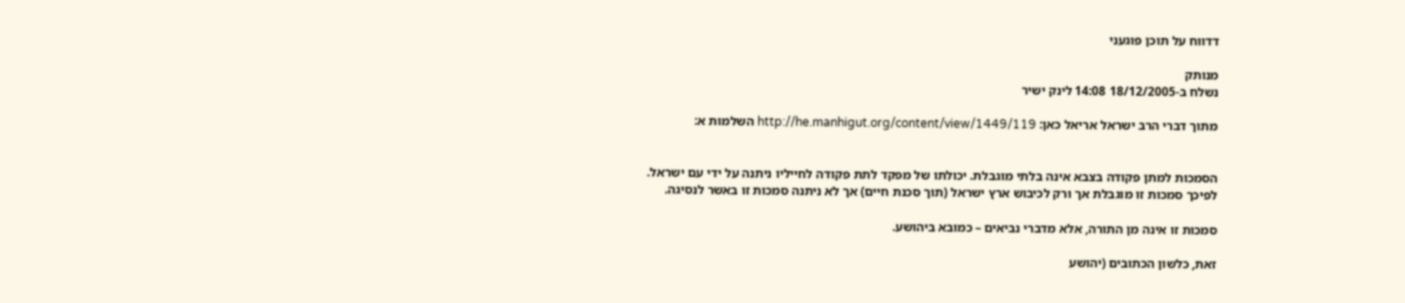דדווח על תוכן פוגעני

מנותק
נשלח ב-18/12/2005 14:08 לינק ישיר

מתוך דברי הרב ישראל אריאל כאן: http://he.manhigut.org/content/view/1449/119 השלמות א:


הסמכות למתן פקודה בצבא אינה בלתי מוגבלת. יכולתו של מפקד לתת פקודה לחייליו ניתנה על ידי עם ישראל. לפיכך סמכות זו מוגבלת אך ורק לכיבוש ארץ ישראל (תוך סכנת חיים) אך לא ניתנה סמכות זו באשר לנסיגה.

סמכות זו אינה מן התורה, אלא מדברי נביאים – כמובא ביהושע.

זאת, כלשון הכתובים (יהושע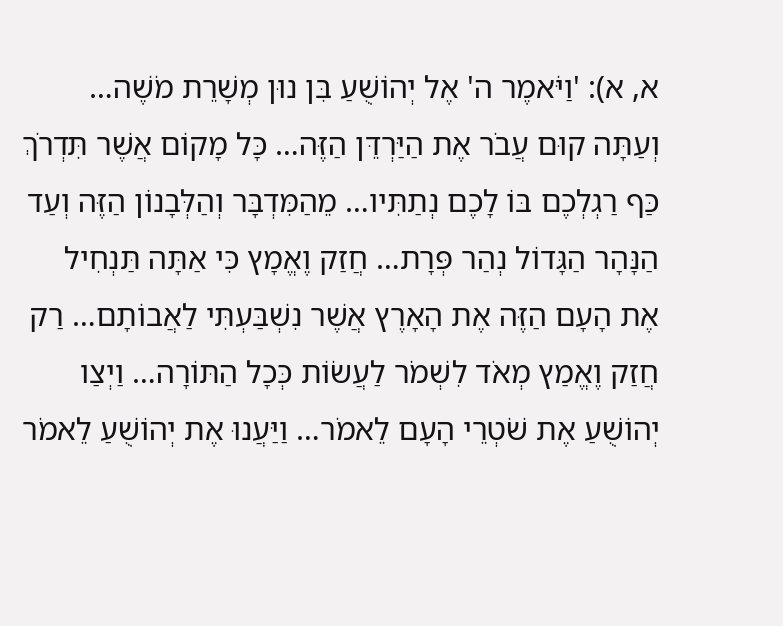א, א): 'וַיֹּאמֶר ה' אֶל יְהוֹשֻׁעַ בִּן נוּן מְשָׁרֵת מֹשֶׁה… וְעַתָּה קוּם עֲבֹר אֶת הַיַּרְדֵּן הַזֶּה… כָּל מָקוֹם אֲשֶׁר תִּדְרֹךְ כַּף רַגְלְכֶם בּוֹ לָכֶם נְתַתִּיו… מֵהַמִּדְבָּר וְהַלְּבָנוֹן הַזֶּה וְעַד הַנָּהָר הַגָּדוֹל נְהַר פְּרָת… חֲזַק וֶאֱמָץ כִּי אַתָּה תַּנְחִיל אֶת הָעָם הַזֶּה אֶת הָאָרֶץ אֲשֶׁר נִשְׁבַּעְתִּי לַאֲבוֹתָם… רַק חֲזַק וֶאֱמַץ מְאֹד לִשְׁמֹר לַעֲשׂוֹת כְּכָל הַתּוֹרָה… וַיְצַו יְהוֹשֻׁעַ אֶת שֹׁטְרֵי הָעָם לֵאמֹר… וַיַּעֲנוּ אֶת יְהוֹשֻׁעַ לֵאמֹר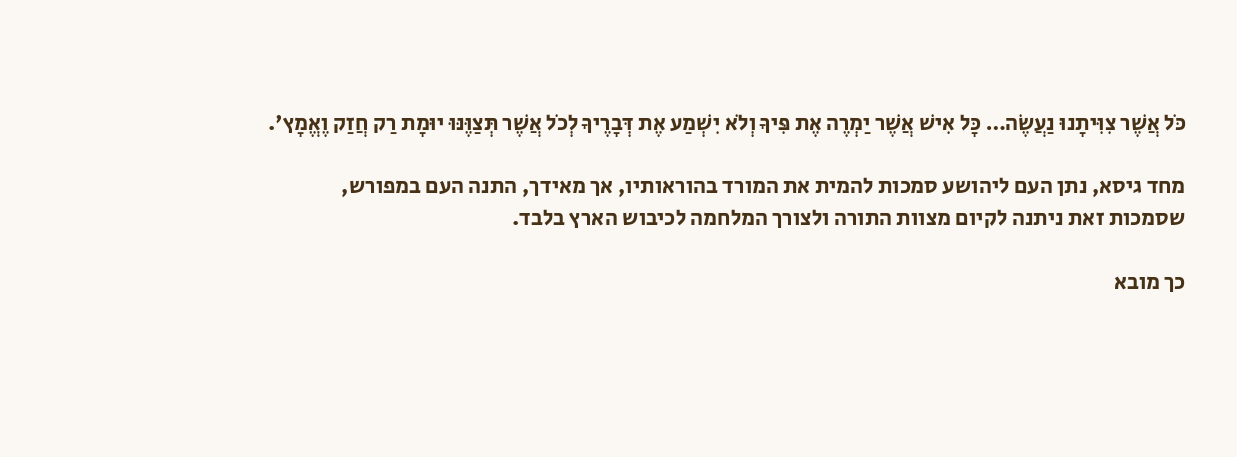כֹּל אֲשֶׁר צִוִּיתָנוּ נַעֲשֶׂה… כָּל אִישׁ אֲשֶׁר יַמְרֶה אֶת פִּיךָ וְלֹא יִשְׁמַע אֶת דְּבָרֶיךָ לְכֹל אֲשֶׁר תְּצַוֶּנּוּ יוּמָת רַק חֲזַק וֶאֱמָץ'.

מחד גיסא, נתן העם ליהושע סמכות להמית את המורד בהוראותיו, אך מאידך, התנה העם במפורש, שסמכות זאת ניתנה לקיום מצוות התורה ולצורך המלחמה לכיבוש הארץ בלבד.

כך מובא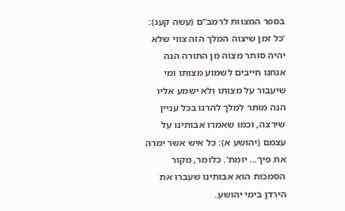בספר המצוות לרמב"ם (עשה קעג): 'כל זמן שיצוה המלך הזה צווי שלא יהיה סותר מצוה מן התורה הנה אנחנו חייבים לשמוע מצותו ומי שיעבור על מצותו ולא ישמע אליו הנה מותר למלך להרגו בכל עניין שירצה, וכמו שאמרו אבותינו על עצמם (יהושע א): כל איש אשר ימרה את פיך… יומת'. כלומר, מקור הסמכות הוא אבותינו שעברו את הירדן בימי יהושע.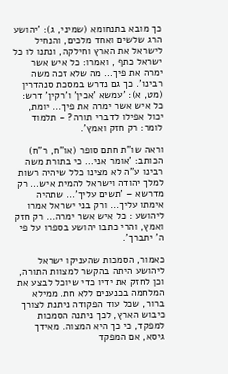כך מובא בתנחומא (שמיני, ג): 'יהושע הרג שלשים ואחד מלכים, והנחיל לישראל את הארץ וחילקה, ונתנו לו כל ישראל כתף , ואמרו: כל איש אשר ימרה את פיך… מה שלא זכה משה רבינו'. כך גם נדרש במסכת סנהדרין (מט, א): 'עמשא 'אכין' ו'רקין' דרש: כל איש אשר ימרה את פיך… יומת, יכול אפילו לדברי תורה? - תלמוד לומר: רק חזק ואמץ'.

וראה שו"ת חתם סופר (או"ח, ר"ח) הכותב: 'אומר אני… כי בתורת משה רבינו ע"ה לא מצינו כלל שיהיה רשות למלך יהודה וישראל להמית איש… רק מדרשא – 'תשים עליך'… שתהיה אימתו עליך… ורק בני ישראל אמרו ליהושע : כל איש אשר ימרה… רק חזק ואמץ, והרי כתבו יהושע בספרו על פי ה' יתברך'.

כאמור, הסמכות שהעניקו ישראל ליהושע היתה בהקשר למצוות התורה, וכן לחזק את ידיו כדי שיוכל לבצע את המלחמה בכנענים ללא חת. ממילא ברור, שכל עוד הפקודה ניתנת לצורך כיבוש הארץ, לכך ניתנה הסמכות למפקד, כי כך היא המצוה. מאידך גיסא, אם המפקד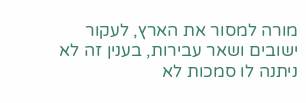מורה למסור את הארץ, לעקור ישובים ושאר עבירות, בענין זה לא ניתנה לו סמכות לא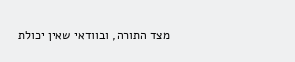מצד התורה, ובוודאי שאין יכולת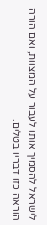לישראל להסמיך אותו לעבור על המצוות, ואם הורה הוראה כזו דבריו בטלים.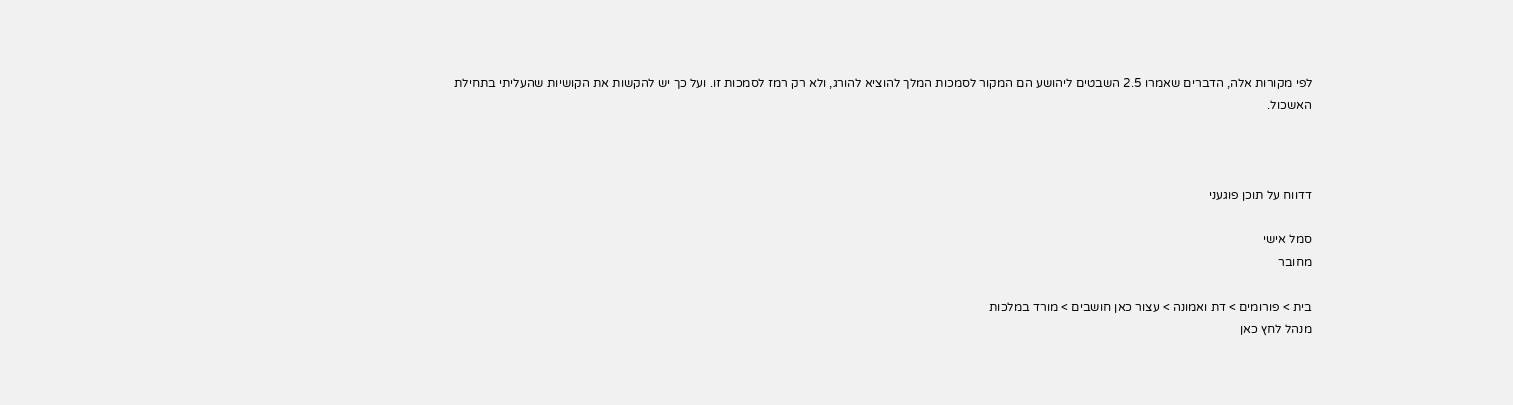לפי מקורות אלה, הדברים שאמרו 2.5 השבטים ליהושע הם המקור לסמכות המלך להוציא להורג, ולא רק רמז לסמכות זו. ועל כך יש להקשות את הקושיות שהעליתי בתחילת האשכול.



דדווח על תוכן פוגעני

סמל אישי
מחובר

בית > פורומים > דת ואמונה > עצור כאן חושבים > מורד במלכות
מנהל לחץ כאן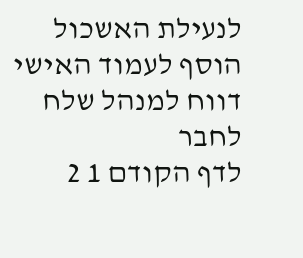לנעילת האשכול
הוסף לעמוד האישי  דווח למנהל שלח לחבר
לדף הקודם 1 2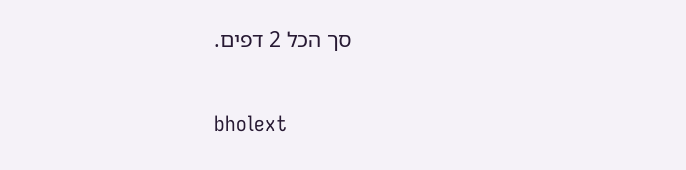סך הכל 2 דפים.

bholext